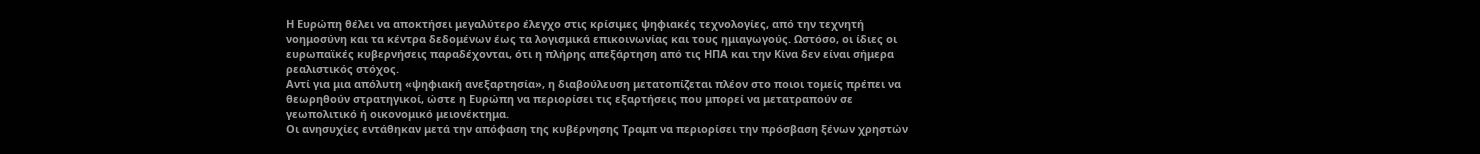Η Ευρώπη θέλει να αποκτήσει μεγαλύτερο έλεγχο στις κρίσιμες ψηφιακές τεχνολογίες, από την τεχνητή νοημοσύνη και τα κέντρα δεδομένων έως τα λογισμικά επικοινωνίας και τους ημιαγωγούς. Ωστόσο, οι ίδιες οι ευρωπαϊκές κυβερνήσεις παραδέχονται, ότι η πλήρης απεξάρτηση από τις ΗΠΑ και την Κίνα δεν είναι σήμερα ρεαλιστικός στόχος.
Αντί για μια απόλυτη «ψηφιακή ανεξαρτησία», η διαβούλευση μετατοπίζεται πλέον στο ποιοι τομείς πρέπει να θεωρηθούν στρατηγικοί, ώστε η Ευρώπη να περιορίσει τις εξαρτήσεις που μπορεί να μετατραπούν σε γεωπολιτικό ή οικονομικό μειονέκτημα.
Οι ανησυχίες εντάθηκαν μετά την απόφαση της κυβέρνησης Τραμπ να περιορίσει την πρόσβαση ξένων χρηστών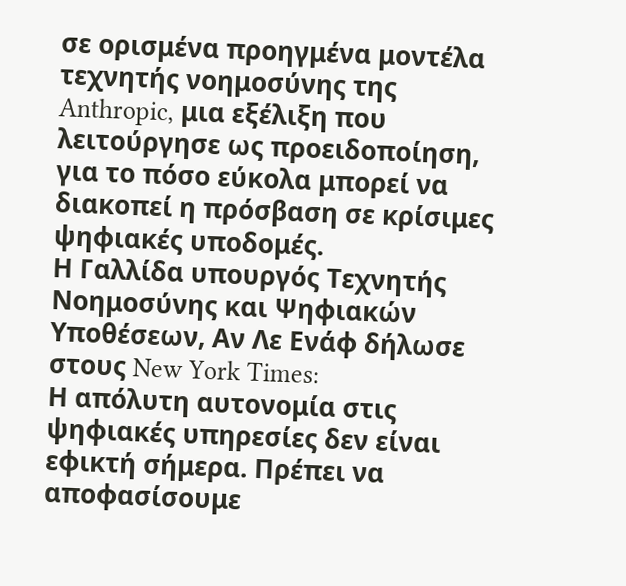σε ορισμένα προηγμένα μοντέλα τεχνητής νοημοσύνης της Anthropic, μια εξέλιξη που λειτούργησε ως προειδοποίηση, για το πόσο εύκολα μπορεί να διακοπεί η πρόσβαση σε κρίσιμες ψηφιακές υποδομές.
Η Γαλλίδα υπουργός Τεχνητής Νοημοσύνης και Ψηφιακών Υποθέσεων, Αν Λε Ενάφ δήλωσε στους New York Times:
Η απόλυτη αυτονομία στις ψηφιακές υπηρεσίες δεν είναι εφικτή σήμερα. Πρέπει να αποφασίσουμε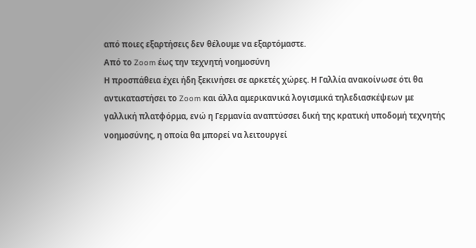από ποιες εξαρτήσεις δεν θέλουμε να εξαρτόμαστε.
Από το Zoom έως την τεχνητή νοημοσύνη
Η προσπάθεια έχει ήδη ξεκινήσει σε αρκετές χώρες. Η Γαλλία ανακοίνωσε ότι θα αντικαταστήσει το Zoom και άλλα αμερικανικά λογισμικά τηλεδιασκέψεων με γαλλική πλατφόρμα, ενώ η Γερμανία αναπτύσσει δική της κρατική υποδομή τεχνητής νοημοσύνης, η οποία θα μπορεί να λειτουργεί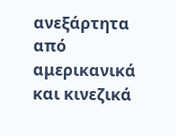ανεξάρτητα από αμερικανικά και κινεζικά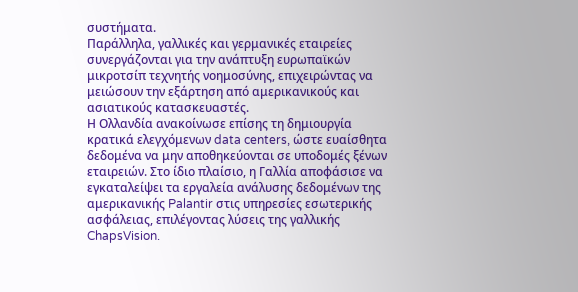συστήματα.
Παράλληλα, γαλλικές και γερμανικές εταιρείες συνεργάζονται για την ανάπτυξη ευρωπαϊκών μικροτσίπ τεχνητής νοημοσύνης, επιχειρώντας να μειώσουν την εξάρτηση από αμερικανικούς και ασιατικούς κατασκευαστές.
Η Ολλανδία ανακοίνωσε επίσης τη δημιουργία κρατικά ελεγχόμενων data centers, ώστε ευαίσθητα δεδομένα να μην αποθηκεύονται σε υποδομές ξένων εταιρειών. Στο ίδιο πλαίσιο, η Γαλλία αποφάσισε να εγκαταλείψει τα εργαλεία ανάλυσης δεδομένων της αμερικανικής Palantir στις υπηρεσίες εσωτερικής ασφάλειας, επιλέγοντας λύσεις της γαλλικής ChapsVision.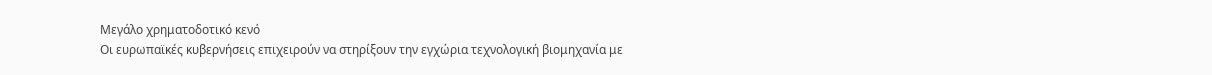Μεγάλο χρηματοδοτικό κενό
Οι ευρωπαϊκές κυβερνήσεις επιχειρούν να στηρίξουν την εγχώρια τεχνολογική βιομηχανία με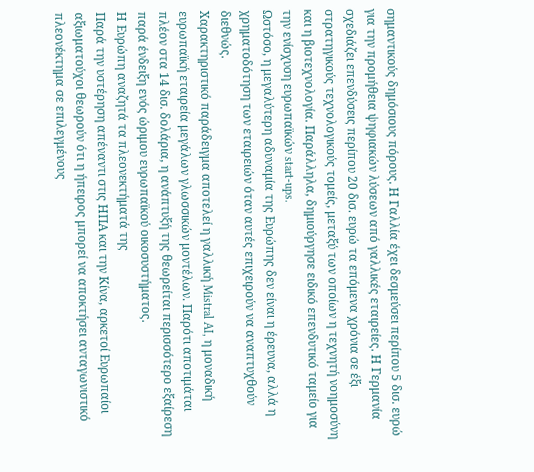σημαντικούς δημόσιους πόρους. Η Γαλλία έχει δεσμεύσει περίπου 5 δισ. ευρώ για την προμήθεια ψηφιακών λύσεων από γαλλικές εταιρείες. Η Γερμανία σχεδιάζει επενδύσεις περίπου 20 δισ. ευρώ τα επόμενα χρόνια σε έξι στρατηγικούς τεχνολογικούς τομείς, μεταξύ των οποίων η τεχνητή νοημοσύνη και η βιοτεχνολογία. Παράλληλα, δημιούργησε ειδικό επενδυτικό ταμείο για την ενίσχυση ευρωπαϊκών start-ups.
Ωστόσο, η μεγαλύτερη αδυναμία της Ευρώπης δεν είναι η έρευνα, αλλά η χρηματοδότηση των εταιρειών όταν αυτές επιχειρούν να αναπτυχθούν διεθνώς.
Χαρακτηριστικό παράδειγμα αποτελεί η γαλλική Mistral AI, η μοναδική ευρωπαϊκή εταιρεία μεγάλων γλωσσικών μοντέλων. Παρότι αποτιμάται πλέον στα 14 δισ. δολάρια, η ανάπτυξή της θεωρείται περισσότερο εξαίρεση παρά ένδειξη ενός ώριμου ευρωπαϊκού οικοσυστήματος.
Η Ευρώπη αναζητά τα πλεονεκτήματά της
Παρά την υστέρηση απέναντι στις ΗΠΑ και την Κίνα, αρκετοί Ευρωπαίοι αξιωματούχοι θεωρούν ότι η ήπειρος μπορεί να αποκτήσει ανταγωνιστικό πλεονέκτημα σε επιλεγμένους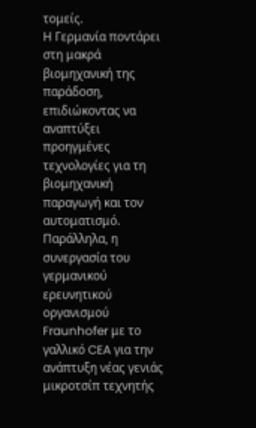τομείς.
Η Γερμανία ποντάρει στη μακρά βιομηχανική της παράδοση, επιδιώκοντας να αναπτύξει προηγμένες τεχνολογίες για τη βιομηχανική παραγωγή και τον αυτοματισμό.
Παράλληλα, η συνεργασία του γερμανικού ερευνητικού οργανισμού Fraunhofer με το γαλλικό CEA για την ανάπτυξη νέας γενιάς μικροτσίπ τεχνητής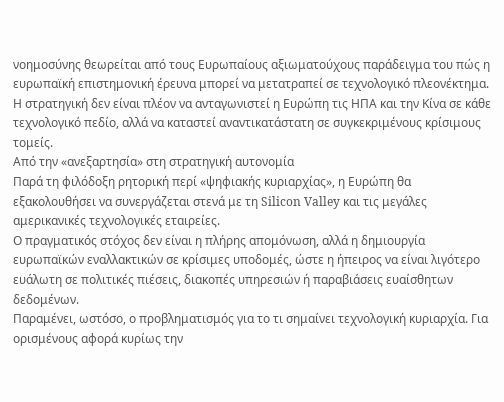νοημοσύνης θεωρείται από τους Ευρωπαίους αξιωματούχους παράδειγμα του πώς η ευρωπαϊκή επιστημονική έρευνα μπορεί να μετατραπεί σε τεχνολογικό πλεονέκτημα.
Η στρατηγική δεν είναι πλέον να ανταγωνιστεί η Ευρώπη τις ΗΠΑ και την Κίνα σε κάθε τεχνολογικό πεδίο, αλλά να καταστεί αναντικατάστατη σε συγκεκριμένους κρίσιμους τομείς.
Από την «ανεξαρτησία» στη στρατηγική αυτονομία
Παρά τη φιλόδοξη ρητορική περί «ψηφιακής κυριαρχίας», η Ευρώπη θα εξακολουθήσει να συνεργάζεται στενά με τη Silicon Valley και τις μεγάλες αμερικανικές τεχνολογικές εταιρείες.
Ο πραγματικός στόχος δεν είναι η πλήρης απομόνωση, αλλά η δημιουργία ευρωπαϊκών εναλλακτικών σε κρίσιμες υποδομές, ώστε η ήπειρος να είναι λιγότερο ευάλωτη σε πολιτικές πιέσεις, διακοπές υπηρεσιών ή παραβιάσεις ευαίσθητων δεδομένων.
Παραμένει, ωστόσο, ο προβληματισμός για το τι σημαίνει τεχνολογική κυριαρχία. Για ορισμένους αφορά κυρίως την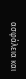ασφάλεια και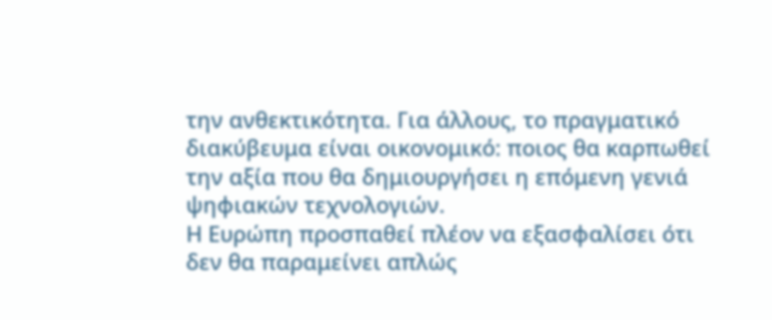την ανθεκτικότητα. Για άλλους, το πραγματικό διακύβευμα είναι οικονομικό: ποιος θα καρπωθεί την αξία που θα δημιουργήσει η επόμενη γενιά ψηφιακών τεχνολογιών.
Η Ευρώπη προσπαθεί πλέον να εξασφαλίσει ότι δεν θα παραμείνει απλώς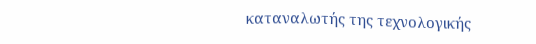καταναλωτής της τεχνολογικής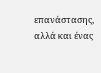επανάστασης, αλλά και ένας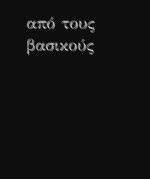από τους βασικούς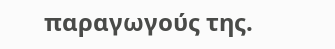παραγωγούς της.